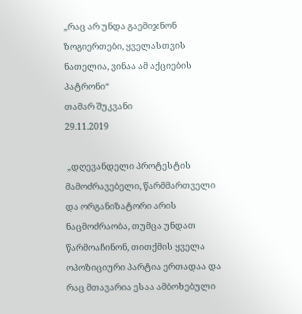„რაც არ უნდა გაემიჯნონ ზოგიერთები, ყველასთვის ნათელია, ვინაა ამ აქციების პატრონი“
თამარ შუკვანი
29.11.2019

 „დღევანდელი პროტესტის მამოძრავებელი, წარმმართველი და ორგანიზატორი არის ნაცმოძრაობა, თუმცა უნდათ წარმოაჩინონ, თითქმის ყველა ოპოზიციური პარტია ერთადაა და რაც მთავარია ესაა ამბოხებული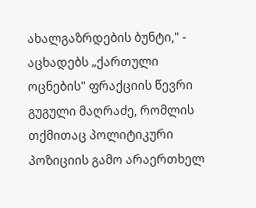ახალგაზრდების ბუნტი," - აცხადებს „ქართული ოცნების" ფრაქციის წევრი გუგული მაღრაძე, რომლის თქმითაც პოლიტიკური პოზიციის გამო არაერთხელ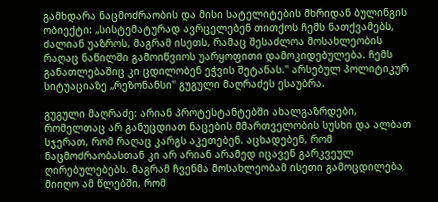გამხდარა ნაცმოძრაობის და მისი სატელიტების მხრიდან ბულინგის ობიექტი: „სისტემატურად ავრცელებენ თითქოს ჩემს ნათქვამებს, ძალიან უაზროს, მაგრამ ისეთს, რამაც შესაძლოა მოსახლეობის რაღაც ნაწილში გამოიწვიოს უარყოფითი დამოკიდებულება. ჩემს განათლებაშიც კი ცდილობენ ეჭვის შეტანას." არსებულ პოლიტიკურ სიტუაციაზე „რეზონანსი" გუგული მაღრაძეს ესაუბრა.

გუგული მაღრაძე: არიან პროტესტანტებში ახალგაზრდები, რომელთაც არ განუცდიათ ნაცების მმართველობის სუსხი და ალბათ სჯერათ, რომ რაღაც კარგს აკეთებენ. აცხადებენ, რომ ნაცმოძრაობასთან კი არ არიან არამედ იცავენ გარკვეულ ღირებულებებს. მაგრამ ჩვენმა მოსახლეობამ ისეთი გამოცდილება მიიღო ამ წლებში, რომ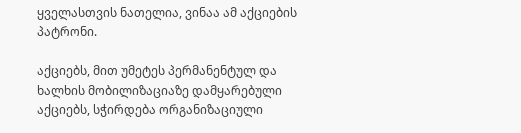ყველასთვის ნათელია, ვინაა ამ აქციების პატრონი.

აქციებს, მით უმეტეს პერმანენტულ და ხალხის მობილიზაციაზე დამყარებული აქციებს, სჭირდება ორგანიზაციული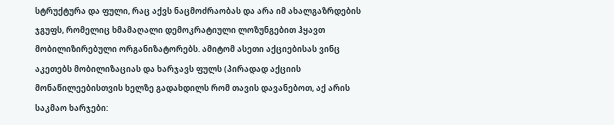სტრუქტურა და ფული, რაც აქვს ნაცმოძრაობას და არა იმ ახალგაზრდების ჯგუფს, რომელიც ხმამაღალი დემოკრატიული ლოზუნგებით ჰყავთ მობილიზირებული ორგანიზატორებს. ამიტომ ასეთი აქციებისას ვინც აკეთებს მობილიზაციას და ხარჯავს ფულს (პირადად აქციის მონაწილეებისთვის ხელზე გადახდილს რომ თავის დავანებოთ, აქ არის საკმაო ხარჯები: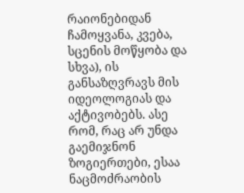რაიონებიდან ჩამოყვანა, კვება, სცენის მოწყობა და სხვა), ის განსაზღვრავს მის იდეოლოგიას და აქტივობებს. ასე რომ, რაც არ უნდა გაემიჯნონ ზოგიერთები, ესაა ნაცმოძრაობის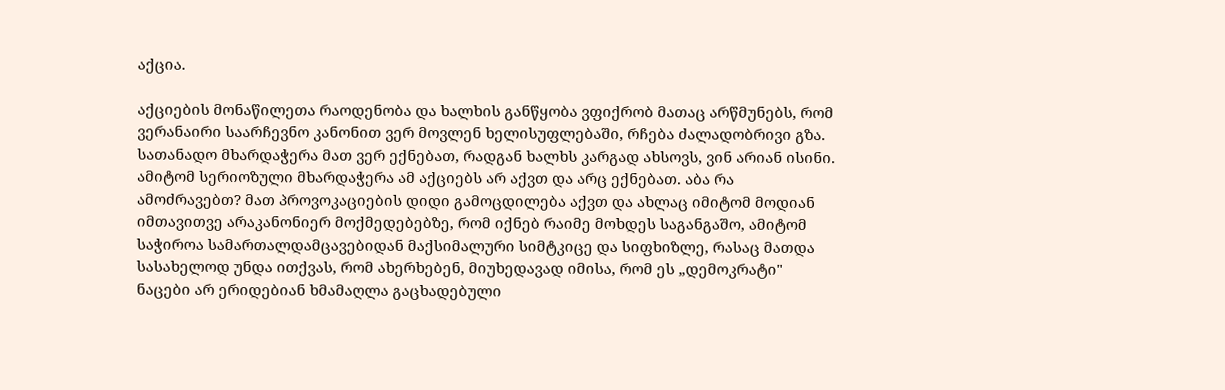აქცია.

აქციების მონაწილეთა რაოდენობა და ხალხის განწყობა ვფიქრობ მათაც არწმუნებს, რომ ვერანაირი საარჩევნო კანონით ვერ მოვლენ ხელისუფლებაში, რჩება ძალადობრივი გზა. სათანადო მხარდაჭერა მათ ვერ ექნებათ, რადგან ხალხს კარგად ახსოვს, ვინ არიან ისინი. ამიტომ სერიოზული მხარდაჭერა ამ აქციებს არ აქვთ და არც ექნებათ. აბა რა ამოძრავებთ? მათ პროვოკაციების დიდი გამოცდილება აქვთ და ახლაც იმიტომ მოდიან იმთავითვე არაკანონიერ მოქმედებებზე, რომ იქნებ რაიმე მოხდეს საგანგაშო, ამიტომ საჭიროა სამართალდამცავებიდან მაქსიმალური სიმტკიცე და სიფხიზლე, რასაც მათდა სასახელოდ უნდა ითქვას, რომ ახერხებენ, მიუხედავად იმისა, რომ ეს „დემოკრატი" ნაცები არ ერიდებიან ხმამაღლა გაცხადებული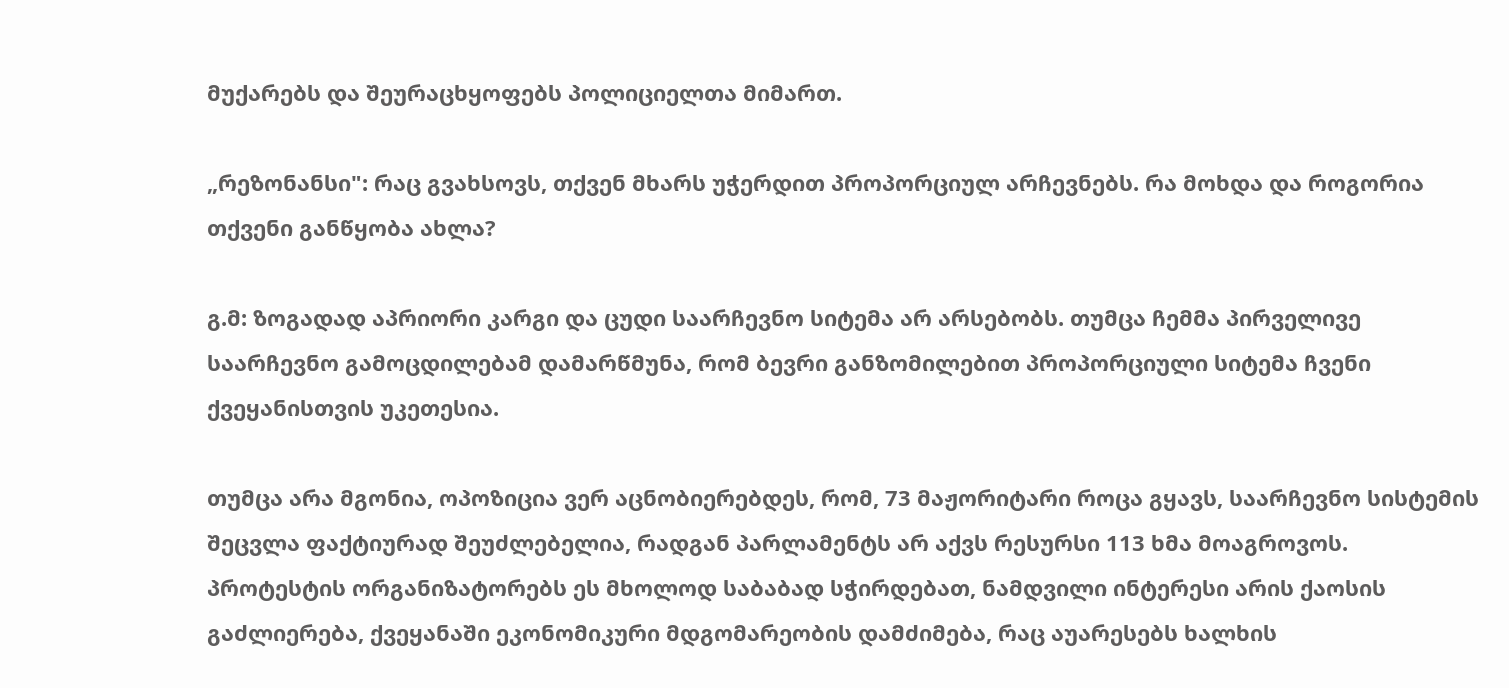მუქარებს და შეურაცხყოფებს პოლიციელთა მიმართ.

„რეზონანსი": რაც გვახსოვს, თქვენ მხარს უჭერდით პროპორციულ არჩევნებს. რა მოხდა და როგორია თქვენი განწყობა ახლა?

გ.მ: ზოგადად აპრიორი კარგი და ცუდი საარჩევნო სიტემა არ არსებობს. თუმცა ჩემმა პირველივე საარჩევნო გამოცდილებამ დამარწმუნა, რომ ბევრი განზომილებით პროპორციული სიტემა ჩვენი ქვეყანისთვის უკეთესია.

თუმცა არა მგონია, ოპოზიცია ვერ აცნობიერებდეს, რომ, 73 მაჟორიტარი როცა გყავს, საარჩევნო სისტემის შეცვლა ფაქტიურად შეუძლებელია, რადგან პარლამენტს არ აქვს რესურსი 113 ხმა მოაგროვოს. პროტესტის ორგანიზატორებს ეს მხოლოდ საბაბად სჭირდებათ, ნამდვილი ინტერესი არის ქაოსის გაძლიერება, ქვეყანაში ეკონომიკური მდგომარეობის დამძიმება, რაც აუარესებს ხალხის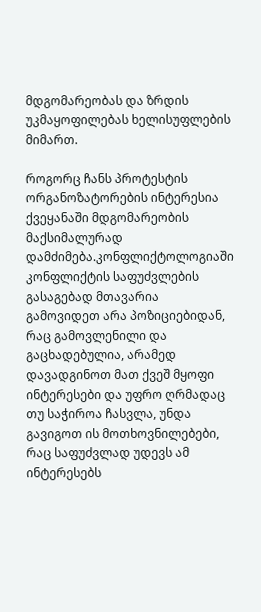მდგომარეობას და ზრდის უკმაყოფილებას ხელისუფლების მიმართ.

როგორც ჩანს პროტესტის ორგანოზატორების ინტერესია ქვეყანაში მდგომარეობის მაქსიმალურად დამძიმება.კონფლიქტოლოგიაში კონფლიქტის საფუძვლების გასაგებად მთავარია გამოვიდეთ არა პოზიციებიდან, რაც გამოვლენილი და გაცხადებულია, არამედ დავადგინოთ მათ ქვეშ მყოფი ინტერესები და უფრო ღრმადაც თუ საჭიროა ჩასვლა, უნდა გავიგოთ ის მოთხოვნილებები, რაც საფუძვლად უდევს ამ ინტერესებს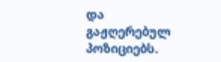და გაჟღერებულ პოზიციებს.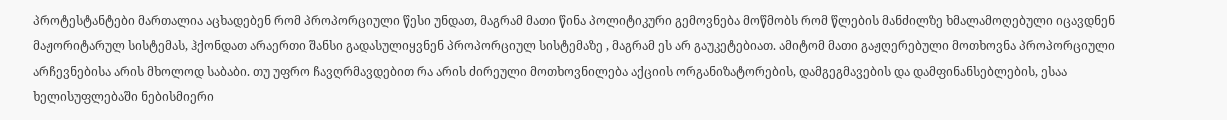პროტესტანტები მართალია აცხადებენ რომ პროპორციული წესი უნდათ, მაგრამ მათი წინა პოლიტიკური გემოვნება მოწმობს რომ წლების მანძილზე ხმალამოღებული იცავდნენ მაჟორიტარულ სისტემას, ჰქონდათ არაერთი შანსი გადასულიყვნენ პროპორციულ სისტემაზე , მაგრამ ეს არ გაუკეტებიათ. ამიტომ მათი გაჟღერებული მოთხოვნა პროპორციული არჩევნებისა არის მხოლოდ საბაბი. თუ უფრო ჩავღრმავდებით რა არის ძირეული მოთხოვნილება აქციის ორგანიზატორების, დამგეგმავების და დამფინანსებლების, ესაა ხელისუფლებაში ნებისმიერი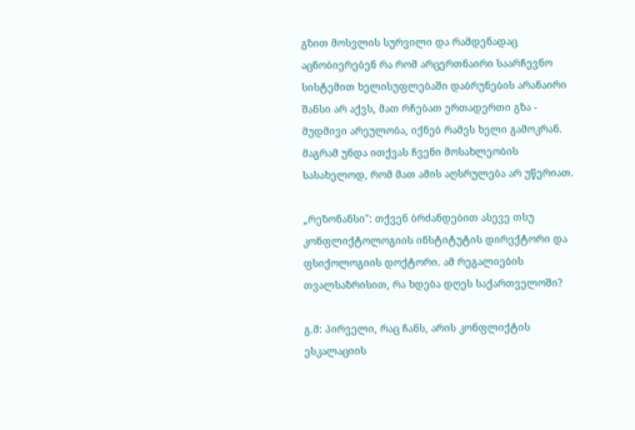გზით მოსვლის სურვილი და რამდენადაც აცნობიერებენ რა რომ არცერთნაირი საარჩევნო სისტემით ხელისუფლებაში დაბრუნების არანაირი შანსი არ აქვს, მათ რჩებათ ერთადერთი გზა - მუდმივი არეულობა, იქნებ რამეს ხელი გამოკრან. მაგრამ უნდა ითქვას ჩვენი მოსახლეობის სასახელოდ, რომ მათ ამის აღსრულება არ უწერიათ.

„რეზონანსი": თქვენ ბრძანდებით ასევე თსუ კონფლიქტოლოგიის ინსტიტუტის დირექტორი და ფსიქოლოგიის დოქტორი. ამ რეგალიების თვალსაზრისით, რა ხდება დღეს საქართველოში?

გ.მ: პირველი, რაც ჩანს, არის კონფლიქტის ესკალაციის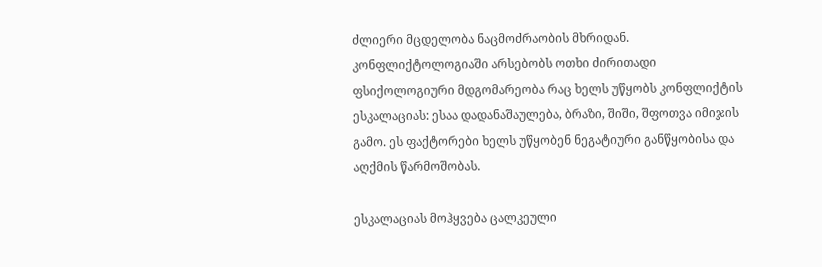ძლიერი მცდელობა ნაცმოძრაობის მხრიდან. კონფლიქტოლოგიაში არსებობს ოთხი ძირითადი ფსიქოლოგიური მდგომარეობა რაც ხელს უწყობს კონფლიქტის ესკალაციას: ესაა დადანაშაულება, ბრაზი, შიში, შფოთვა იმიჯის გამო. ეს ფაქტორები ხელს უწყობენ ნეგატიური განწყობისა და აღქმის წარმოშობას.

ესკალაციას მოჰყვება ცალკეული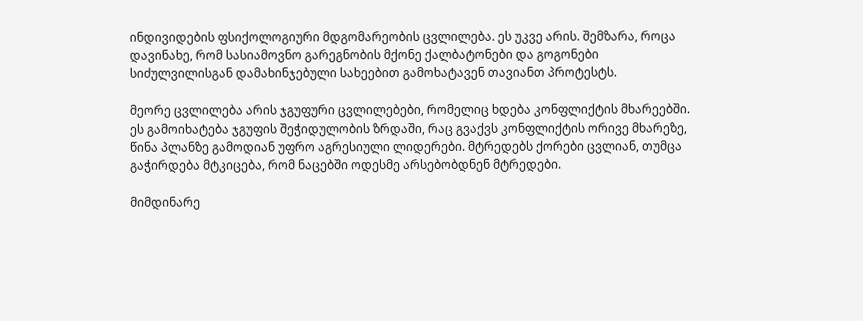ინდივიდების ფსიქოლოგიური მდგომარეობის ცვლილება. ეს უკვე არის. შემზარა, როცა დავინახე, რომ სასიამოვნო გარეგნობის მქონე ქალბატონები და გოგონები სიძულვილისგან დამახინჯებული სახეებით გამოხატავენ თავიანთ პროტესტს.

მეორე ცვლილება არის ჯგუფური ცვლილებები, რომელიც ხდება კონფლიქტის მხარეებში. ეს გამოიხატება ჯგუფის შეჭიდულობის ზრდაში, რაც გვაქვს კონფლიქტის ორივე მხარეზე, წინა პლანზე გამოდიან უფრო აგრესიული ლიდერები. მტრედებს ქორები ცვლიან, თუმცა გაჭირდება მტკიცება, რომ ნაცებში ოდესმე არსებობდნენ მტრედები.

მიმდინარე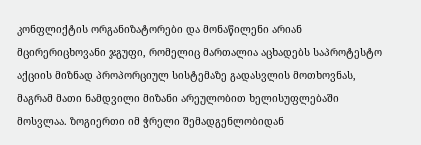კონფლიქტის ორგანიზატორები და მონაწილენი არიან მცირერიცხოვანი ჯგუფი, რომელიც მართალია აცხადებს საპროტესტო აქციის მიზნად პროპორციულ სისტემაზე გადასვლის მოთხოვნას, მაგრამ მათი ნამდვილი მიზანი არეულობით ხელისუფლებაში მოსვლაა. ზოგიერთი იმ ჭრელი შემადგენლობიდან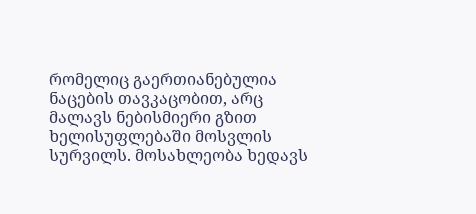რომელიც გაერთიანებულია ნაცების თავკაცობით, არც მალავს ნებისმიერი გზით ხელისუფლებაში მოსვლის სურვილს. მოსახლეობა ხედავს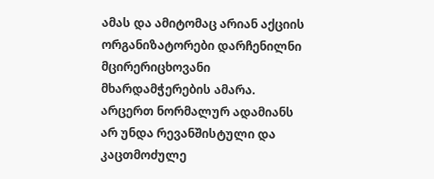ამას და ამიტომაც არიან აქციის ორგანიზატორები დარჩენილნი მცირერიცხოვანი მხარდამჭერების ამარა. არცერთ ნორმალურ ადამიანს არ უნდა რევანშისტული და კაცთმოძულე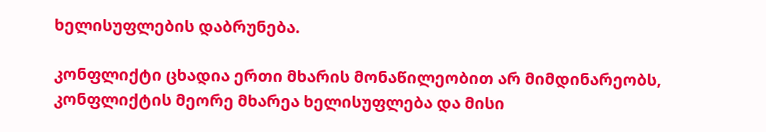ხელისუფლების დაბრუნება.

კონფლიქტი ცხადია ერთი მხარის მონაწილეობით არ მიმდინარეობს, კონფლიქტის მეორე მხარეა ხელისუფლება და მისი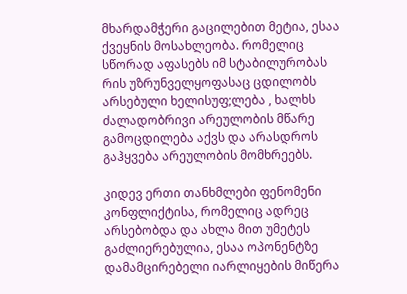მხარდამჭერი გაცილებით მეტია, ესაა ქვეყნის მოსახლეობა. რომელიც სწორად აფასებს იმ სტაბილურობას რის უზრუნველყოფასაც ცდილობს არსებული ხელისუფ;ლება , ხალხს ძალადობრივი არეულობის მწარე გამოცდილება აქვს და არასდროს გაჰყვება არეულობის მომხრეებს.

კიდევ ერთი თანხმლები ფენომენი კონფლიქტისა, რომელიც ადრეც არსებობდა და ახლა მით უმეტეს გაძლიერებულია, ესაა ოპონენტზე დამამცირებელი იარლიყების მიწერა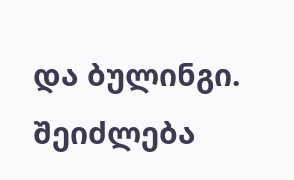და ბულინგი. შეიძლება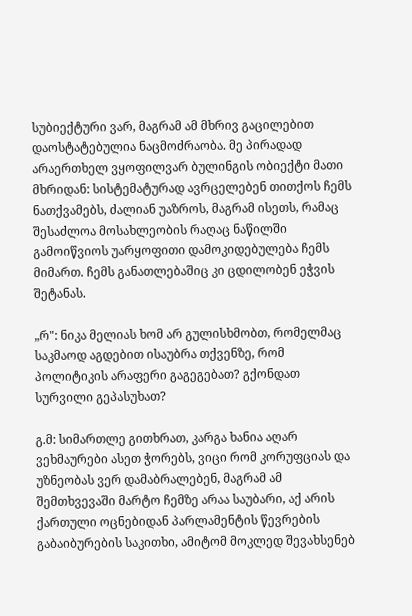სუბიექტური ვარ, მაგრამ ამ მხრივ გაცილებით დაოსტატებულია ნაცმოძრაობა. მე პირადად არაერთხელ ვყოფილვარ ბულინგის ობიექტი მათი მხრიდან: სისტემატურად ავრცელებენ თითქოს ჩემს ნათქვამებს, ძალიან უაზროს, მაგრამ ისეთს, რამაც შესაძლოა მოსახლეობის რაღაც ნაწილში გამოიწვიოს უარყოფითი დამოკიდებულება ჩემს მიმართ. ჩემს განათლებაშიც კი ცდილობენ ეჭვის შეტანას.

„რ": ნიკა მელიას ხომ არ გულისხმობთ, რომელმაც საკმაოდ აგდებით ისაუბრა თქვენზე, რომ პოლიტიკის არაფერი გაგეგებათ? გქონდათ სურვილი გეპასუხათ?

გ.მ: სიმართლე გითხრათ, კარგა ხანია აღარ ვეხმაურები ასეთ ჭორებს, ვიცი რომ კორუფციას და უზნეობას ვერ დამაბრალებენ, მაგრამ ამ შემთხვევაში მარტო ჩემზე არაა საუბარი, აქ არის ქართული ოცნებიდან პარლამენტის წევრების გაბაიბურების საკითხი, ამიტომ მოკლედ შევახსენებ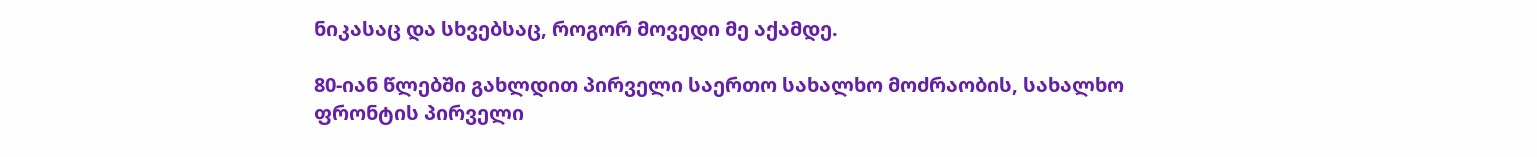ნიკასაც და სხვებსაც, როგორ მოვედი მე აქამდე.

80-იან წლებში გახლდით პირველი საერთო სახალხო მოძრაობის, სახალხო ფრონტის პირველი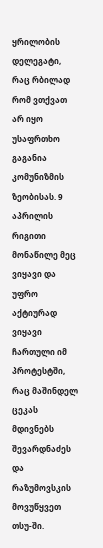ყრილობის დელეგატი, რაც რბილად რომ ვთქვათ არ იყო უსაფრთხო გაგანია კომუნიზმის ზეობისას. 9 აპრილის რიგითი მონაწილე მეც ვიყავი და უფრო აქტიურად ვიყავი ჩართული იმ პროტესტში, რაც მაშინდელ ცეკას მდივნებს შევარდნაძეს და რაზუმოვსკის მოვუწყვეთ თსუ-ში.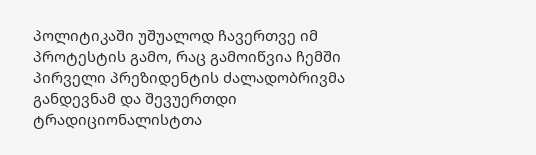პოლიტიკაში უშუალოდ ჩავერთვე იმ პროტესტის გამო, რაც გამოიწვია ჩემში პირველი პრეზიდენტის ძალადობრივმა განდევნამ და შევუერთდი ტრადიციონალისტთა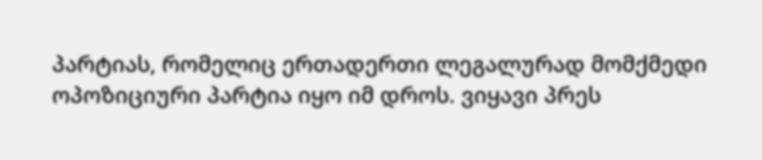პარტიას, რომელიც ერთადერთი ლეგალურად მომქმედი ოპოზიციური პარტია იყო იმ დროს. ვიყავი პრეს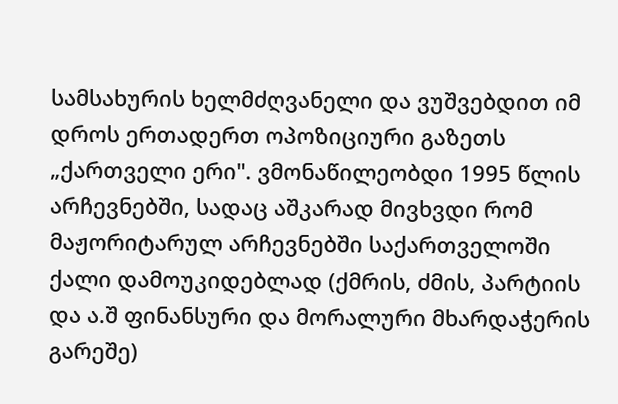სამსახურის ხელმძღვანელი და ვუშვებდით იმ დროს ერთადერთ ოპოზიციური გაზეთს „ქართველი ერი". ვმონაწილეობდი 1995 წლის არჩევნებში, სადაც აშკარად მივხვდი რომ მაჟორიტარულ არჩევნებში საქართველოში ქალი დამოუკიდებლად (ქმრის, ძმის, პარტიის და ა.შ ფინანსური და მორალური მხარდაჭერის გარეშე)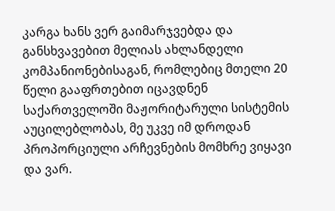კარგა ხანს ვერ გაიმარჯვებდა და განსხვავებით მელიას ახლანდელი კომპანიონებისაგან, რომლებიც მთელი 20 წელი გააფრთებით იცავდნენ საქართველოში მაჟორიტარული სისტემის აუცილებლობას, მე უკვე იმ დროდან პროპორციული არჩევნების მომხრე ვიყავი და ვარ.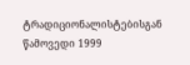ტრადიციონალისტებისგან წამოვედი 1999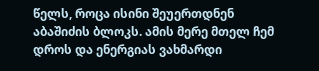წელს, როცა ისინი შეუერთდნენ აბაშიძის ბლოკს. ამის მერე მთელ ჩემ დროს და ენერგიას ვახმარდი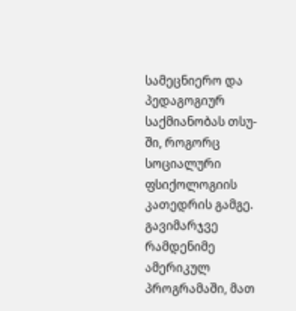სამეცნიერო და პედაგოგიურ საქმიანობას თსუ-ში, როგორც სოციალური ფსიქოლოგიის კათედრის გამგე. გავიმარჯვე რამდენიმე ამერიკულ პროგრამაში, მათ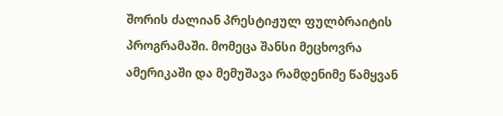შორის ძალიან პრესტიჟულ ფულბრაიტის პროგრამაში. მომეცა შანსი მეცხოვრა ამერიკაში და მემუშავა რამდენიმე წამყვან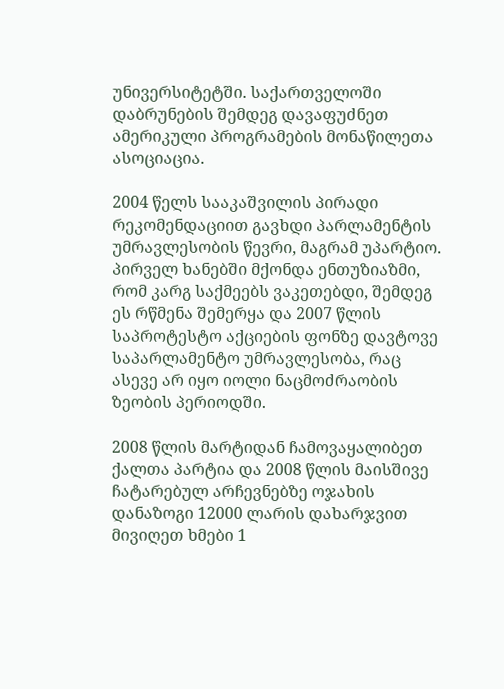უნივერსიტეტში. საქართველოში დაბრუნების შემდეგ დავაფუძნეთ ამერიკული პროგრამების მონაწილეთა ასოციაცია.

2004 წელს სააკაშვილის პირადი რეკომენდაციით გავხდი პარლამენტის უმრავლესობის წევრი, მაგრამ უპარტიო. პირველ ხანებში მქონდა ენთუზიაზმი, რომ კარგ საქმეებს ვაკეთებდი, შემდეგ ეს რწმენა შემერყა და 2007 წლის საპროტესტო აქციების ფონზე დავტოვე საპარლამენტო უმრავლესობა, რაც ასევე არ იყო იოლი ნაცმოძრაობის ზეობის პერიოდში.

2008 წლის მარტიდან ჩამოვაყალიბეთ ქალთა პარტია და 2008 წლის მაისშივე ჩატარებულ არჩევნებზე ოჯახის დანაზოგი 12000 ლარის დახარჯვით მივიღეთ ხმები 1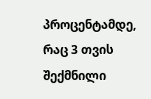პროცენტამდე, რაც 3 თვის შექმნილი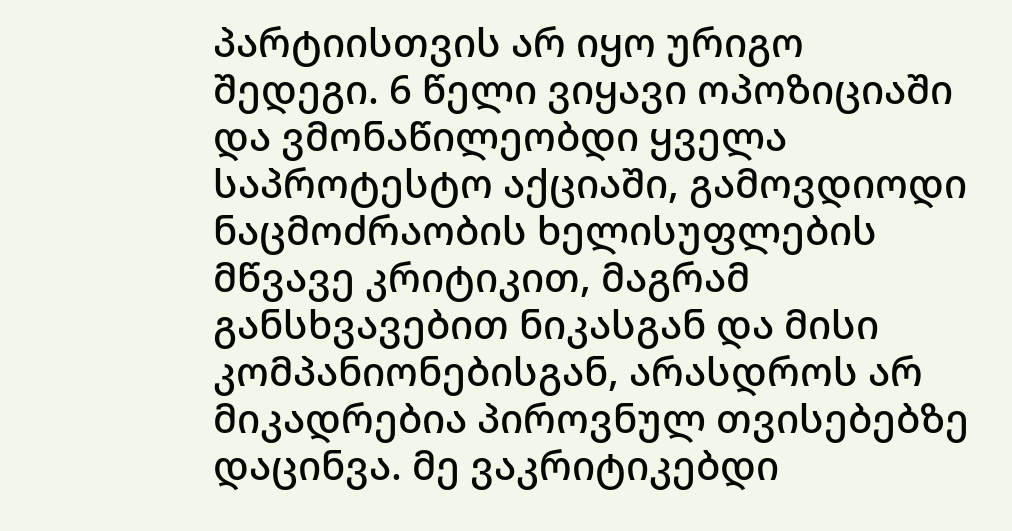პარტიისთვის არ იყო ურიგო შედეგი. 6 წელი ვიყავი ოპოზიციაში და ვმონაწილეობდი ყველა საპროტესტო აქციაში, გამოვდიოდი ნაცმოძრაობის ხელისუფლების მწვავე კრიტიკით, მაგრამ განსხვავებით ნიკასგან და მისი კომპანიონებისგან, არასდროს არ მიკადრებია პიროვნულ თვისებებზე დაცინვა. მე ვაკრიტიკებდი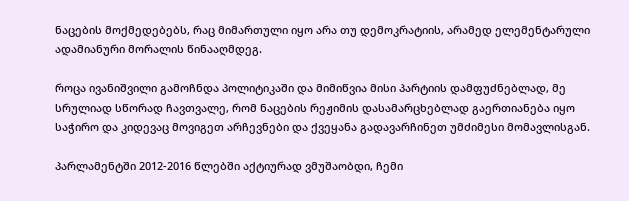ნაცების მოქმედებებს, რაც მიმართული იყო არა თუ დემოკრატიის, არამედ ელემენტარული ადამიანური მორალის წინააღმდეგ.

როცა ივანიშვილი გამოჩნდა პოლიტიკაში და მიმიწვია მისი პარტიის დამფუძნებლად, მე სრულიად სწორად ჩავთვალე, რომ ნაცების რეჟიმის დასამარცხებლად გაერთიანება იყო საჭირო და კიდევაც მოვიგეთ არჩევნები და ქვეყანა გადავარჩინეთ უმძიმესი მომავლისგან.

პარლამენტში 2012-2016 წლებში აქტიურად ვმუშაობდი, ჩემი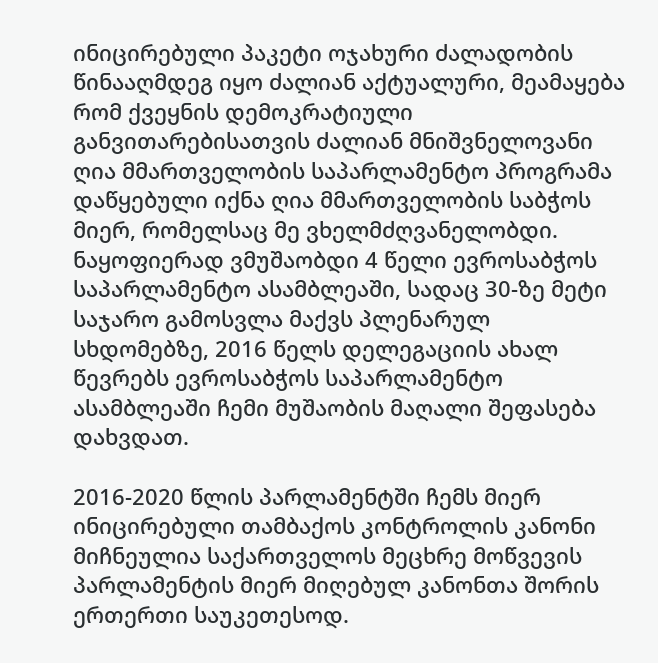ინიცირებული პაკეტი ოჯახური ძალადობის წინააღმდეგ იყო ძალიან აქტუალური, მეამაყება რომ ქვეყნის დემოკრატიული განვითარებისათვის ძალიან მნიშვნელოვანი ღია მმართველობის საპარლამენტო პროგრამა დაწყებული იქნა ღია მმართველობის საბჭოს მიერ, რომელსაც მე ვხელმძღვანელობდი. ნაყოფიერად ვმუშაობდი 4 წელი ევროსაბჭოს საპარლამენტო ასამბლეაში, სადაც 30-ზე მეტი საჯარო გამოსვლა მაქვს პლენარულ სხდომებზე, 2016 წელს დელეგაციის ახალ წევრებს ევროსაბჭოს საპარლამენტო ასამბლეაში ჩემი მუშაობის მაღალი შეფასება დახვდათ.

2016-2020 წლის პარლამენტში ჩემს მიერ ინიცირებული თამბაქოს კონტროლის კანონი მიჩნეულია საქართველოს მეცხრე მოწვევის პარლამენტის მიერ მიღებულ კანონთა შორის ერთერთი საუკეთესოდ.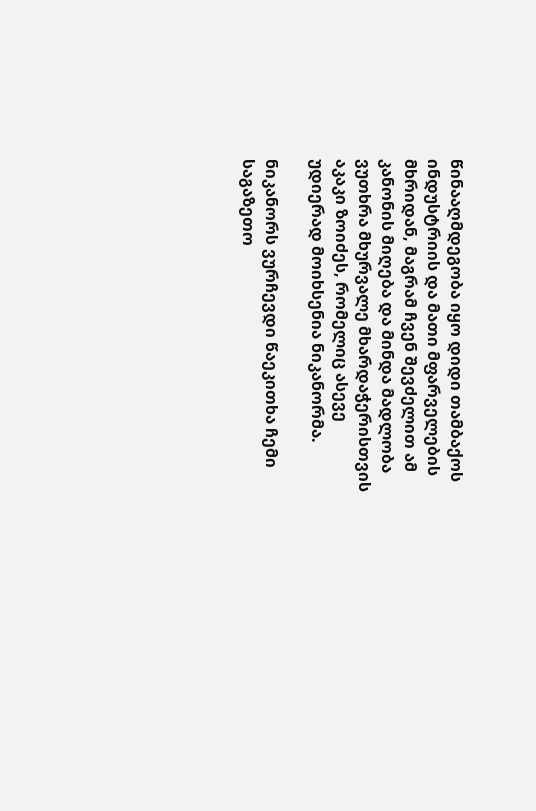წინააღმდეგობა იყო დიდი თამბაქოს ინდუსტრიის და მათი მფარველების მხრიდან, მაგრამ ჩვენ შევძელით ამ კანონის მიღება და მინდა მადლობა ვუთხრა მხურვალე მხარდაჭერისთვის აკაკი ზოიძეს, რომელიც ასევე უდიერად მოიხსენია ნიკანორმა.

ნიკანორს ვურჩევდი წაეკითხა ჩემი საგაზეთო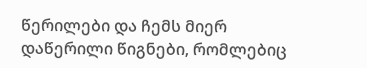წერილები და ჩემს მიერ დაწერილი წიგნები, რომლებიც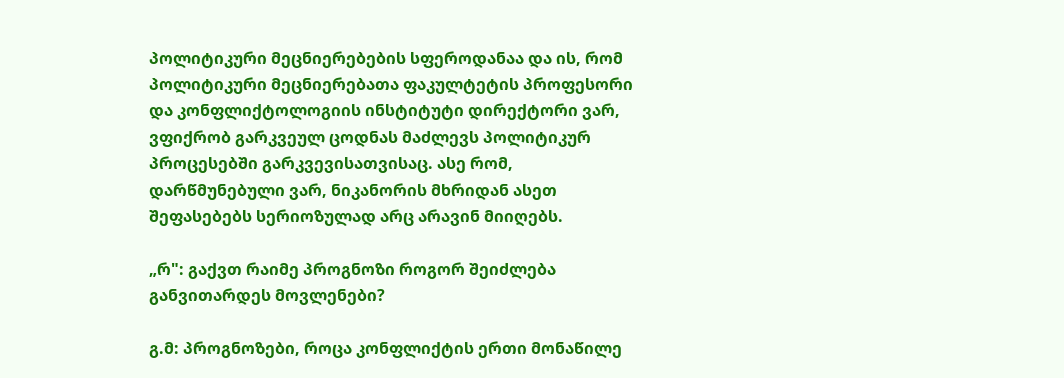პოლიტიკური მეცნიერებების სფეროდანაა და ის, რომ პოლიტიკური მეცნიერებათა ფაკულტეტის პროფესორი და კონფლიქტოლოგიის ინსტიტუტი დირექტორი ვარ, ვფიქრობ გარკვეულ ცოდნას მაძლევს პოლიტიკურ პროცესებში გარკვევისათვისაც. ასე რომ, დარწმუნებული ვარ, ნიკანორის მხრიდან ასეთ შეფასებებს სერიოზულად არც არავინ მიიღებს.

„რ": გაქვთ რაიმე პროგნოზი როგორ შეიძლება განვითარდეს მოვლენები?

გ.მ: პროგნოზები, როცა კონფლიქტის ერთი მონაწილე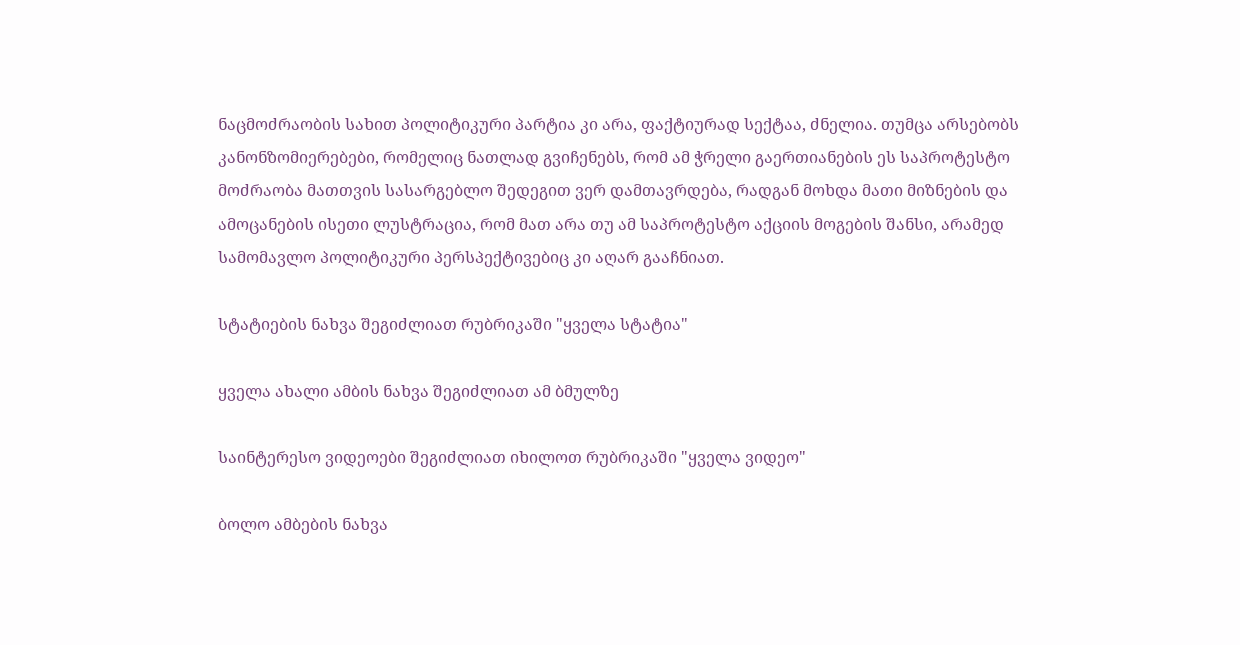ნაცმოძრაობის სახით პოლიტიკური პარტია კი არა, ფაქტიურად სექტაა, ძნელია. თუმცა არსებობს კანონზომიერებები, რომელიც ნათლად გვიჩენებს, რომ ამ ჭრელი გაერთიანების ეს საპროტესტო მოძრაობა მათთვის სასარგებლო შედეგით ვერ დამთავრდება, რადგან მოხდა მათი მიზნების და ამოცანების ისეთი ლუსტრაცია, რომ მათ არა თუ ამ საპროტესტო აქციის მოგების შანსი, არამედ სამომავლო პოლიტიკური პერსპექტივებიც კი აღარ გააჩნიათ.

სტატიების ნახვა შეგიძლიათ რუბრიკაში "ყველა სტატია"

ყველა ახალი ამბის ნახვა შეგიძლიათ ამ ბმულზე

საინტერესო ვიდეოები შეგიძლიათ იხილოთ რუბრიკაში "ყველა ვიდეო"

ბოლო ამბების ნახვა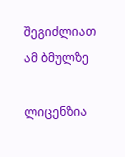შეგიძლიათ ამ ბმულზე

ლიცენზია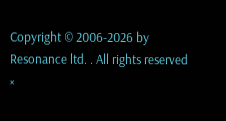Copyright © 2006-2026 by Resonance ltd. . All rights reserved
×